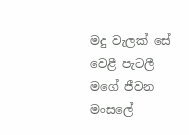මදු වැලක් සේ වෙළී පැටලී
මගේ ජීවන මංසලේ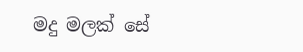මදු මලක් සේ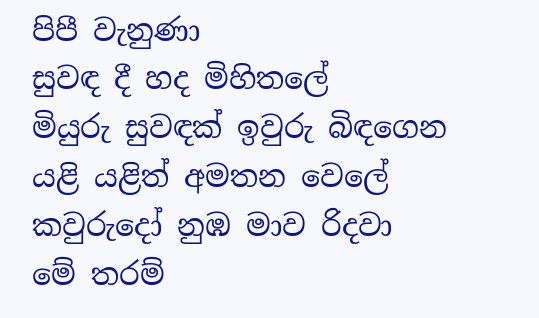පිපී වැනුණා
සුවඳ දී හද මිහිතලේ
මියුරු සුවඳක් ඉවුරු බිඳගෙන
යළි යළිත් අමතන වෙලේ
කවුරුදෝ නුඹ මාව රිදවා
මේ තරම්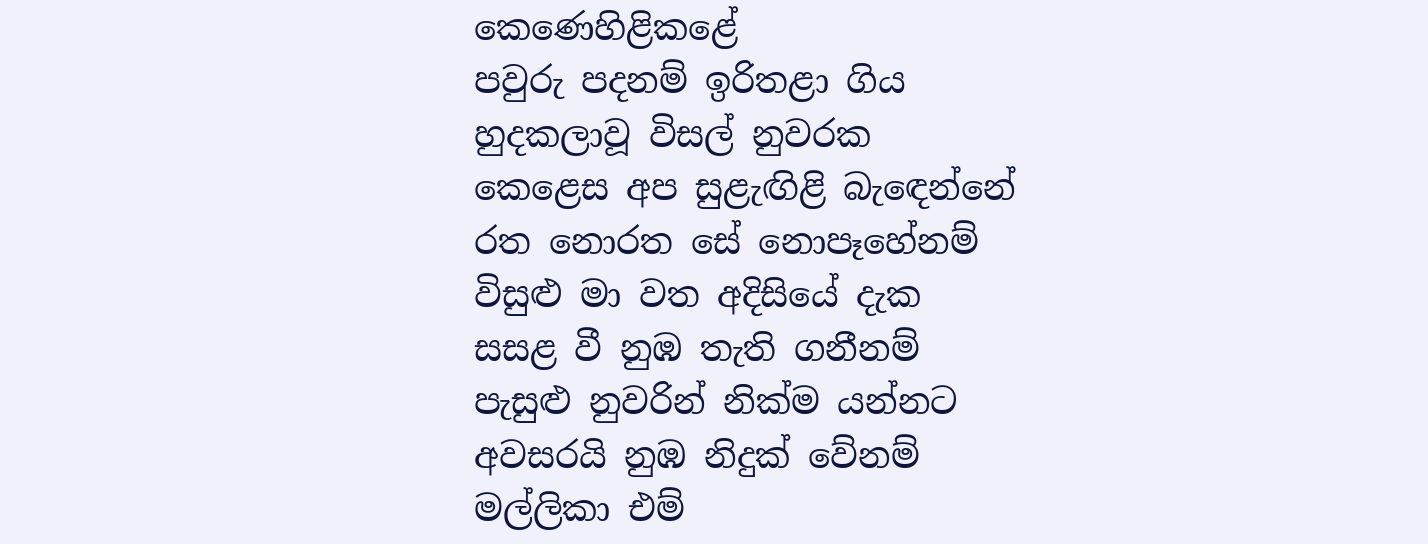කෙණෙහිළිකළේ
පවුරු පදනම් ඉරිතළා ගිය
හුදකලාවූ විසල් නුවරක
කෙළෙස අප සුළැඟිළි බැඳෙන්නේ
රත නොරත සේ නොපෑහේනම්
විසුළු මා වත අදිසියේ දැක
සසළ වී නුඹ තැති ගනීනම්
පැසුළු නුවරින් නික්ම යන්නට
අවසරයි නුඹ නිදුක් වේනම්
මල්ලිකා එම්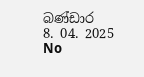බණ්ඩාර
8. 04. 2025
No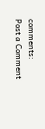comments:
Post a Comment